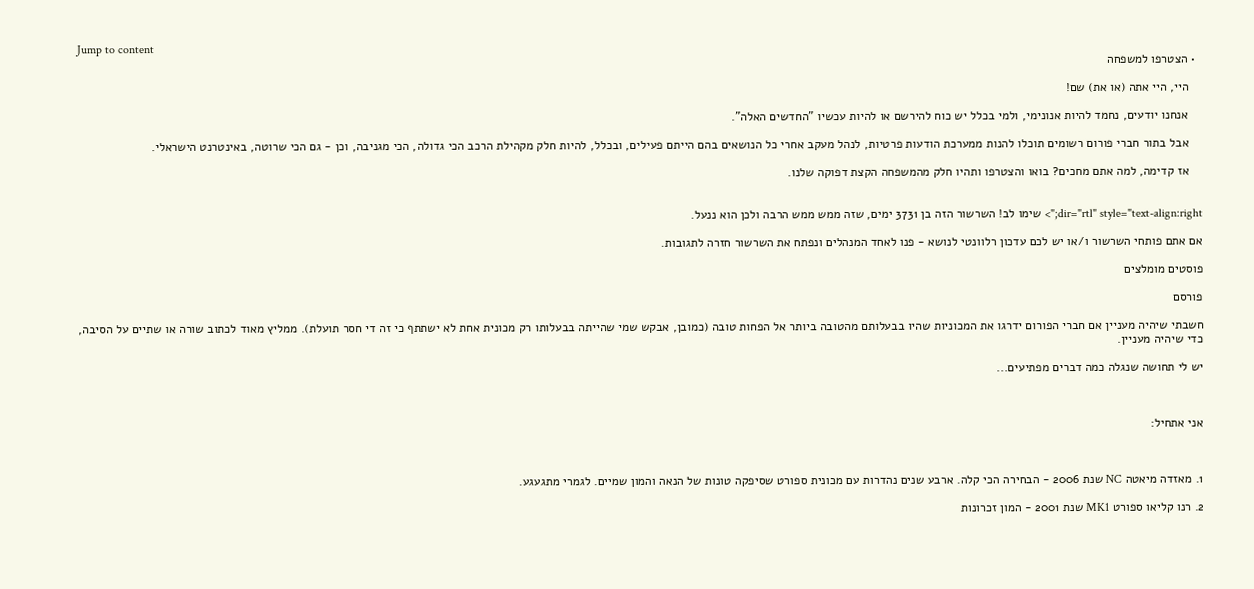Jump to content
  • הצטרפו למשפחה

    היי, היי אתה (או את) שם!

    אנחנו יודעים, נחמד להיות אנונימי, ולמי בכלל יש כוח להירשם או להיות עכשיו "החדשים האלה".

    אבל בתור חברי פורום רשומים תוכלו להנות ממערכת הודעות פרטיות, לנהל מעקב אחרי כל הנושאים בהם הייתם פעילים, ובכלל, להיות חלק מקהילת הרכב הכי גדולה, הכי מגניבה, וכן - גם הכי שרוטה, באינטרנט הישראלי.

    אז קדימה, למה אתם מחכים? בואו והצטרפו ותהיו חלק מהמשפחה הקצת דפוקה שלנו.


dir="rtl" style="text-align:right;"> שימו לב! השרשור הזה בן 3731 ימים, שזה ממש ממש הרבה ולכן הוא ננעל.

אם אתם פותחי השרשור ו/או יש לכם עדכון רלוונטי לנושא - פנו לאחד המנהלים ונפתח את השרשור חזרה לתגובות.

פוסטים מומלצים

פורסם

חשבתי שיהיה מעניין אם חברי הפורום ידרגו את המכוניות שהיו בבעלותם מהטובה ביותר אל הפחות טובה (כמובן, אבקש שמי שהייתה בבעלותו רק מכונית אחת לא ישתתף כי זה די חסר תועלת). ממליץ מאוד לכתוב שורה או שתיים על הסיבה, כדי שיהיה מעניין.

יש לי תחושה שנגלה כמה דברים מפתיעים...



אני אתחיל:



1. מאזדה מיאטה NC שנת 2006 - הבחירה הכי קלה. ארבע שנים נהדרות עם מכונית ספורט שסיפקה טונות של הנאה והמון שמיים. לגמרי מתגעגע.

2. רנו קליאו ספורט MK1 שנת 2001 - המון זכרונות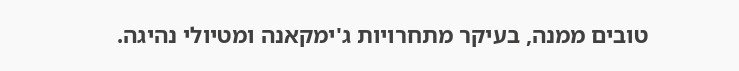טובים ממנה, בעיקר מתחרויות ג'ימקאנה ומטיולי נהיגה.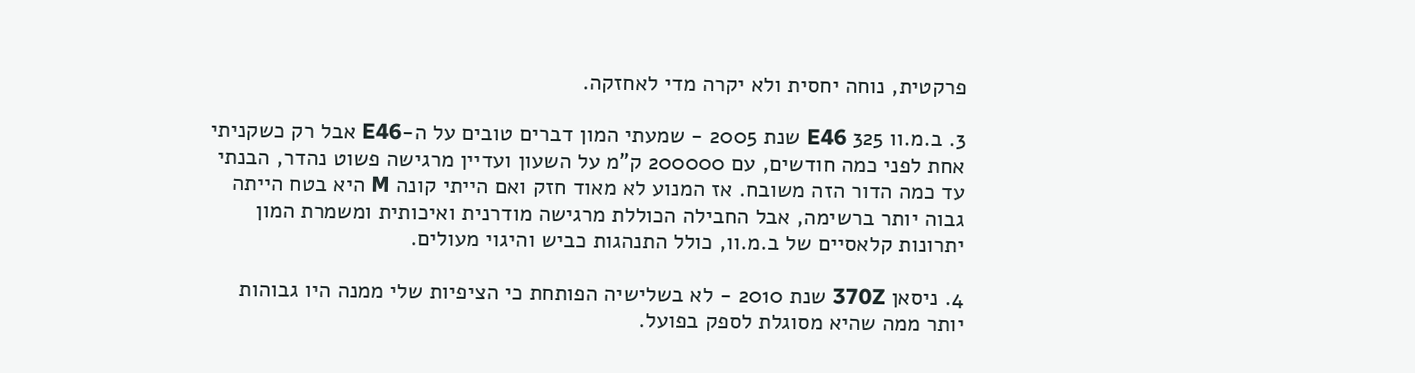פרקטית, נוחה יחסית ולא יקרה מדי לאחזקה.

3. ב.מ.וו 325 E46 שנת 2005 - שמעתי המון דברים טובים על ה-E46 אבל רק כשקניתי אחת לפני כמה חודשים, עם 200000 ק"מ על השעון ועדיין מרגישה פשוט נהדר, הבנתי עד כמה הדור הזה משובח. אז המנוע לא מאוד חזק ואם הייתי קונה M היא בטח הייתה גבוה יותר ברשימה, אבל החבילה הכוללת מרגישה מודרנית ואיכותית ומשמרת המון יתרונות קלאסיים של ב.מ.וו, כולל התנהגות כביש והיגוי מעולים.

4. ניסאן 370Z שנת 2010 - לא בשלישיה הפותחת כי הציפיות שלי ממנה היו גבוהות יותר ממה שהיא מסוגלת לספק בפועל.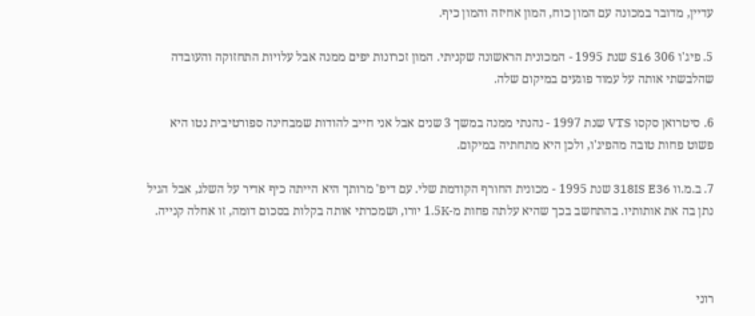עדיין, מדובר במכונה עם המון כוח, המון אחיזה והמון כיף.

5. פיג'ו 306 S16 שנת 1995 - המכונית הראשונה שקניתי. המון זכרונות יפים ממנה אבל עלויות התחזוקה והעובדה שהלבשתי אותה על עמוד פוגעים במיקום שלה.

6. סיטרואן סקסו VTS שנת 1997 - נהנתי ממנה במשך 3 שנים אבל אני חייב להודות שמבחינה ספורטיבית נטו היא פשוט פחות טובה מהפיג'ו, ולכן היא מתחתיה במיקום.

7. ב.מ.וו 318IS E36 שנת 1995 - מכונית החורף הקודמת שלי. עם דיפ' מרותך היא הייתה כיף אדיר על השלג, אבל הגיל נתן בה את אותותיו. בהתחשב בכך שהיא עלתה פחות מ-1.5K יורו, ושמכרתי אותה בקלות בסכום דומה, זו אחלה קנייה.



רוני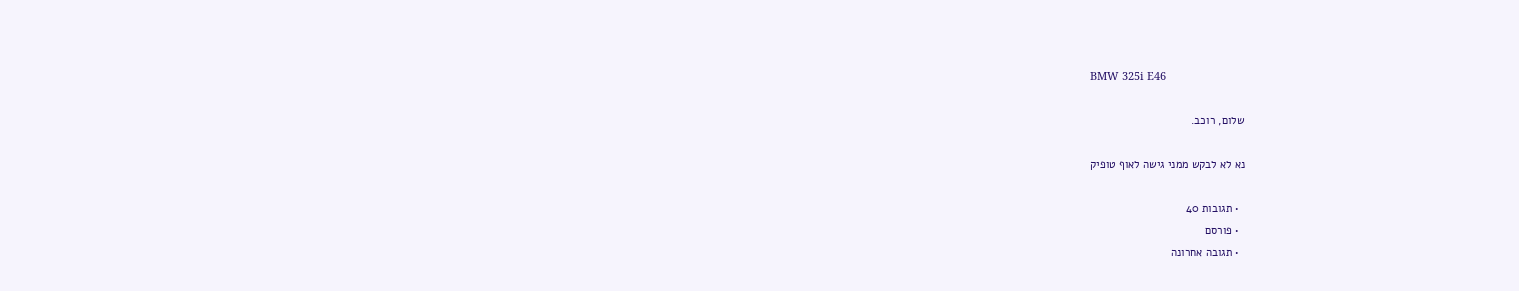BMW 325i E46

שלום, רוכב.

נא לא לבקש ממני גישה לאוף טופיק

  • תגובות 40
  • פורסם
  • תגובה אחרונה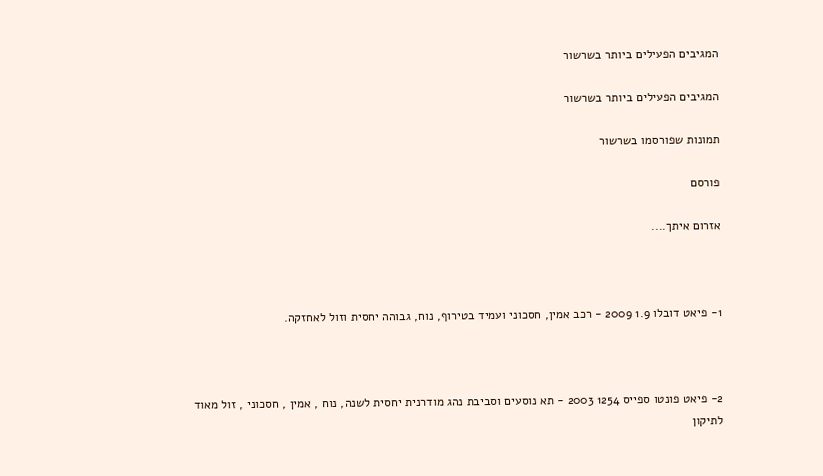המגיבים הפעילים ביותר בשרשור

המגיבים הפעילים ביותר בשרשור

תמונות שפורסמו בשרשור

פורסם

אזרום איתך....



1- פיאט דובלו 1.9 2009 - רכב אמין, חסכוני ועמיד בטירוף, נוח, גבוהה יחסית וזול לאחזקה.



2- פיאט פונטו ספייס 1254 2003 - תא נוסעים וסביבת נהג מודרנית יחסית לשנה, נוח , אמין , חסכוני , זול מאוד לתיקון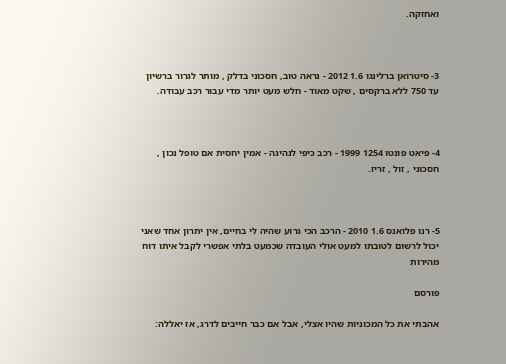ואחזקה.



3- סיטרואן ברלינגו 1.6 2012 - נראה טוב, חסכוני בדלק , מותר לגרור ברשיון עד 750 ללא ברקסים , שקט מאוד - חלש מעט יותר מדי עבור רכב עבודה.



4- פיאט פונטו 1254 1999 - רכב כיפי לנהיגה - אמין יחסית אם טופל נכון , חסכוני , זול , זריז.



5- רנו פלואנס 1.6 2010 - הרכב הכי גרוע שהיה לי בחיים, אין יתרון אחד שאני יכול לרשום לטובתו למעט אולי העובדה שכמעט בלתי אפשרי לקבל איתו דוח מהירות

פורסם

אהבתי את כל המכוניות שהיו אצלי, אבל אם כבר חייבים לדרג, אז יאללה: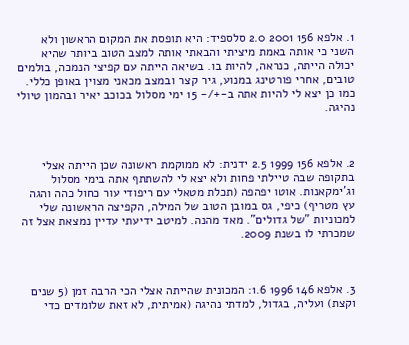1. אלפא 156 2001 2.0 סלספיד: היא תופסת את המקום הראשון ולא השני כי אותה באמת מיציתי והבאתי אותה למצב הטוב ביותר שהיא יכולה הייתה, כנראה, להיות בו. בשיאה הייתה עם קפיצי הנמכה, בולמים טובים, אחרי פורטינג במנוע, גיר קצר ובמצב מכאני מצוין באופן כללי. כמו כן יצא לי להיות אתה ב-+/- 15 ימי מסלול בכוכב יאיר ובהמון טיולי נהיגה.



2. אלפא 156 1999 2.5 ידנית: לא ממוקמת ראשונה שכן הייתה אצלי בתקופה שבה טיילתי פחות ולא יצא לי להשתתף אתה בימי מסלול וג'ימקאנות. אוטו יפהפה (תכלת מטאלי עם ריפודי עור כחול כהה והגה עץ מטריף) כיפי, גס במובן הטוב של המילה, הקפיצה הראשונה שלי למכוניות "של גדולים". מאד מהנה. למיטב ידיעתי עדיין נמצאת אצל זה שמכרתי לו בשנת 2009.



3. אלפא 146 1996 1.6: המכונית שהייתה אצלי הכי הרבה זמן (5 שנים וקצת) ועליה, בגדול, למדתי נהיגה (אמיתית, לא זאת שלומדים כדי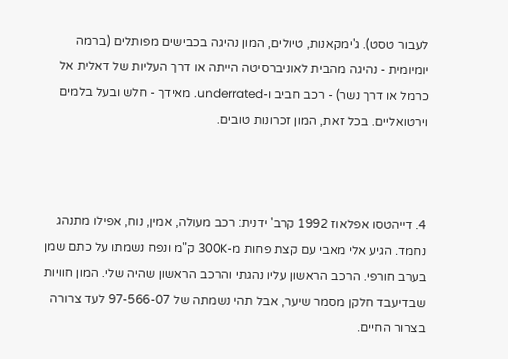לעבור טסט). ג'ימקאנות, טיולים, המון נהיגה בכבישים מפותלים (ברמה יומיומית - נהיגה מהבית לאוניברסיטה הייתה או דרך העליות של דאלית אל כרמל או דרך נשר) - רכב חביב ו-underrated. מאידך - חלש ובעל בלמים וירטואליים. בכל זאת, המון זכרונות טובים.



4. דייהטסו אפלאוז 1992 קרב' ידנית: רכב מעולה, אמין, נוח, אפילו מתנהג נחמד. הגיע אלי מאבי עם קצת פחות מ-300K ק"מ ונפח נשמתו על כתם שמן בערב חורפי. הרכב הראשון עליו נהגתי והרכב הראשון שהיה שלי. המון חוויות שבדיעבד חלקן מסמר שיער, אבל תהי נשמתה של 97-566-07 לעד צרורה בצרור החיים.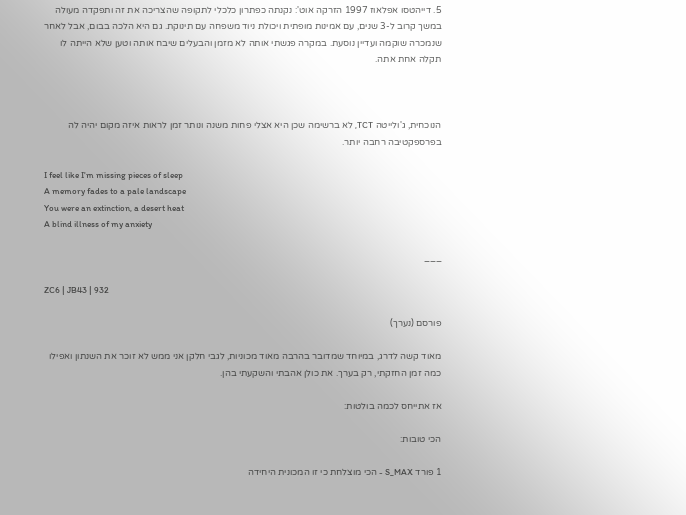5. דייהטסו אפלאוז 1997 הזרקה אוט': נקנתה כפתרון כלכלי לתקופה שהצריכה את זה ותפקדה מעולה במשך קרוב ל-3 שנים, עם אמינות מופתית ויכולת ניוד משפחה עם תינוקת. גם היא הלכה בבום, אבל לאחר שנמכרה שוקמה ועדיין נוסעת. במקרה פגשתי אותה לא מזמן והבעלים שיבח אותה וטען שלא הייתה לו תקלה אחת אתה.



הנוכחית, ג'ולייטה TCT, לא ברשימה שכן היא אצלי פחות משנה ונותר זמן לראות איזה מקום יהיה לה בפרספקטיבה רחבה יותר.

I feel like I'm missing pieces of sleep
A memory fades to a pale landscape
You were an extinction, a desert heat
A blind illness of my anxiety

___

ZC6 | JB43 | 932

פורסם (נערך)

מאוד קשה לדרג, במיוחד שמדובר בהרבה מאוד מכוניות, לגבי חלקן אני ממש לא זוכר את השנתון ואפילו כמה זמן החזקתי, רק בערך. את כולן אהבתי והשקעתי בהן.

אז אתייחס לכמה בולטות:

הכי טובות:

1 פורד S_MAX - הכי מוצלחת כי זו המכונית היחידה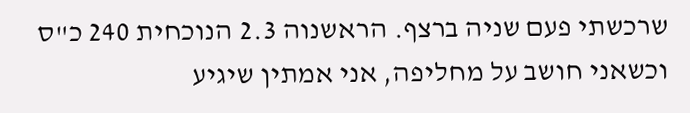שרכשתי פעם שניה ברצף. הראשנוה 2.3 הנוכחית 240 כ"ס וכשאני חושב על מחליפה, אני אמתין שיגיע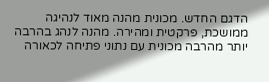הדגם החדש. מכונית מהנה מאוד לנהיגה ממושכת, פרקטית ומהירה. מהנה לנהג בהרבה יותר מהרבה מכונית עם נתוני פתיחה לכאורה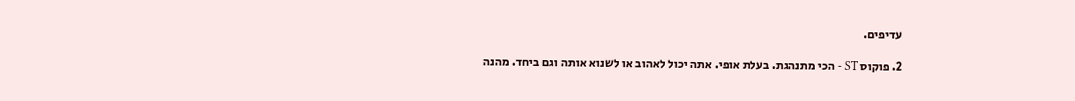עדיפים.

2. פוקוס ST - הכי מתנהגת. בעלת אופי. אתה יכול לאהוב או לשנוא אותה וגם ביחד. מהנה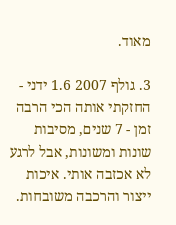מאוד.

3. גולף 2007 1.6 ידני - החזקתי אותה הכי הרבה זמן - 7 שנים, מסיבות שונות ומשונות, אבל לרגע לא אכזבה אותי. איכות ייצור והרכבה משובחות.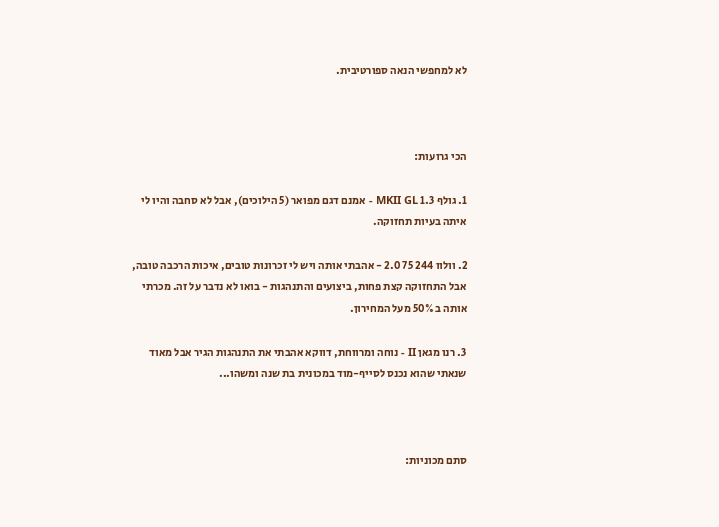לא למחפשי הנאה ספורטיבית.



הכי גרועות:

1. גולף 1.3 MKII GL - אמנם דגם מפואר (5 הילוכים), אבל לא סחבה והיו לי איתה בעיות תחזוקה.

2. וולוו 244 75 2.0 - אהבתי אותה ויש לי זכרונות טובים, איכות הרכבה טובה, אבל התחזוקה קצת פחות, ביצועים והתנהגות - בואו לא נדבר על זה. מכרתי אותה ב 50% מעל המחירון.

3. רנו מגאן II - נוחה ומרווחת, דווקא אהבתי את התנהגות הגיר אבל מאוד שנאתי שהוא נכנס לסייף-מוד במכונית בת שנה ומשהו...



סתם מכוניות: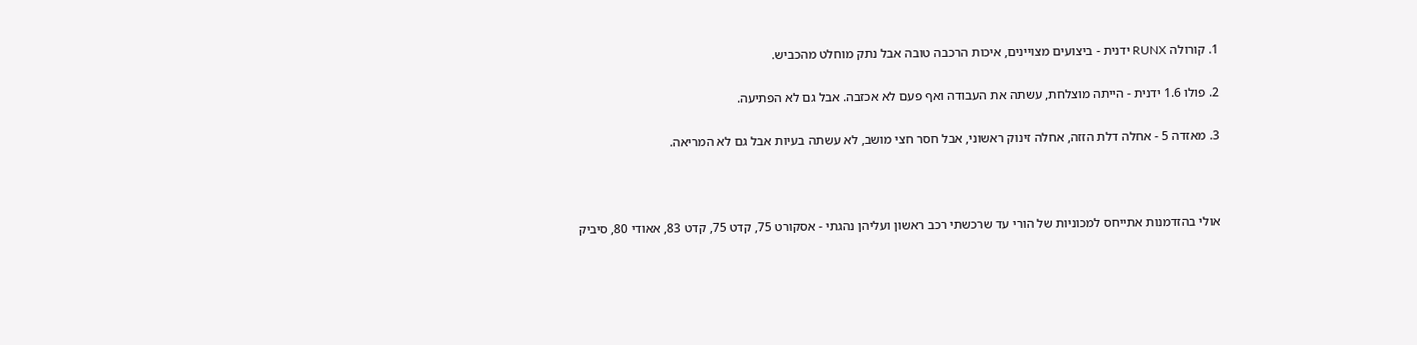1. קורולה RUNX ידנית - ביצועים מצויינים, איכות הרכבה טובה אבל נתק מוחלט מהכביש.

2. פולו 1.6 ידנית - הייתה מוצלחת, עשתה את העבודה ואף פעם לא אכזבה. אבל גם לא הפתיעה.

3. מאזדה 5 - אחלה דלת הזזה, אחלה זינוק ראשוני, אבל חסר חצי מושב, לא עשתה בעיות אבל גם לא המריאה.



אולי בהזדמנות אתייחס למכוניות של הורי עד שרכשתי רכב ראשון ועליהן נהגתי - אסקורט 75, קדט 75, קדט 83, אאודי 80, סיביק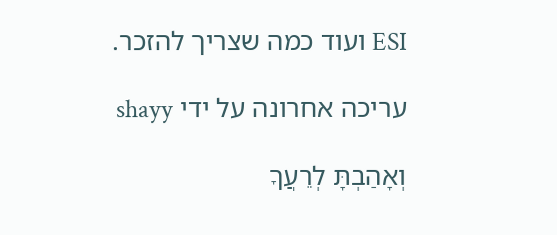ESI ועוד כמה שצריך להזכר.

עריכה אחרונה על ידי shayy

וְאָהַבְתָּ לְרֵעֲךָ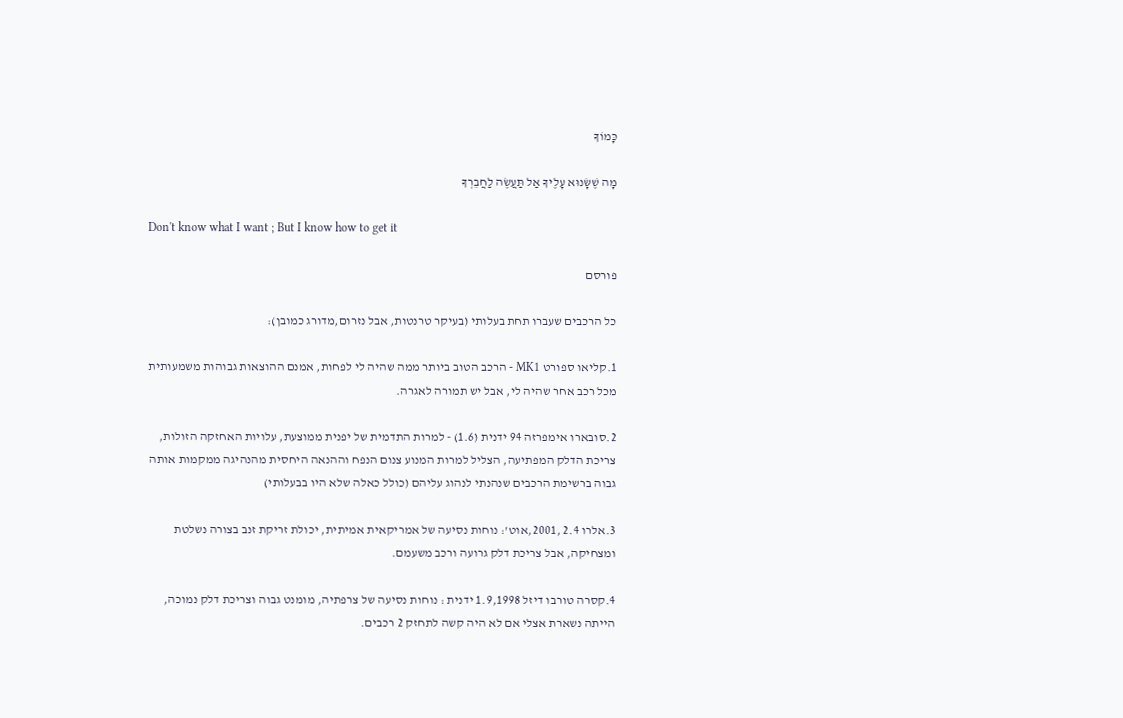כָּמוֹךָ

מָה שֶׁשָּׂנוּא עָלֶיךָ אַל תַּעֲשֶׂה לַחֲבֵרְךָ

Don't know what I want ; But I know how to get it

פורסם

כל הרכבים שעברו תחת בעלותי (בעיקר טרנטות, אבל נזרום,מדורג כמובן):

1.קליאו ספורט MK1 - הרכב הטוב ביותר ממה שהיה לי לפחות, אמנם ההוצאות גבוהות משמעותית מכל רכב אחר שהיה לי, אבל יש תמורה לאגרה.

2.סובארו אימפרזה 94 ידנית (1.6) - למרות התדמית של יפנית ממוצעת, עלויות האחזקה הזולות, צריכת הדלק המפתיעה, הצליל למרות המנוע צנום הנפח וההנאה היחסית מהנהיגה ממקמות אותה גבוה ברשימת הרכבים שנהנתי לנהוג עליהם (כולל כאלה שלא היו בבעלותי)

3.אלרו 2.4 ,2001,אוט': נוחות נסיעה של אמריקאית אמיתית, יכולת זריקת זנב בצורה נשלטת ומצחיקה, אבל צריכת דלק גרועה ורכב משעמם.

4.קסרה טורבו דיזל 1.9,1998 ידנית : נוחות נסיעה של צרפתיה, מומנט גבוה וצריכת דלק נמוכה, הייתה נשארת אצלי אם לא היה קשה לתחזק 2 רכבים.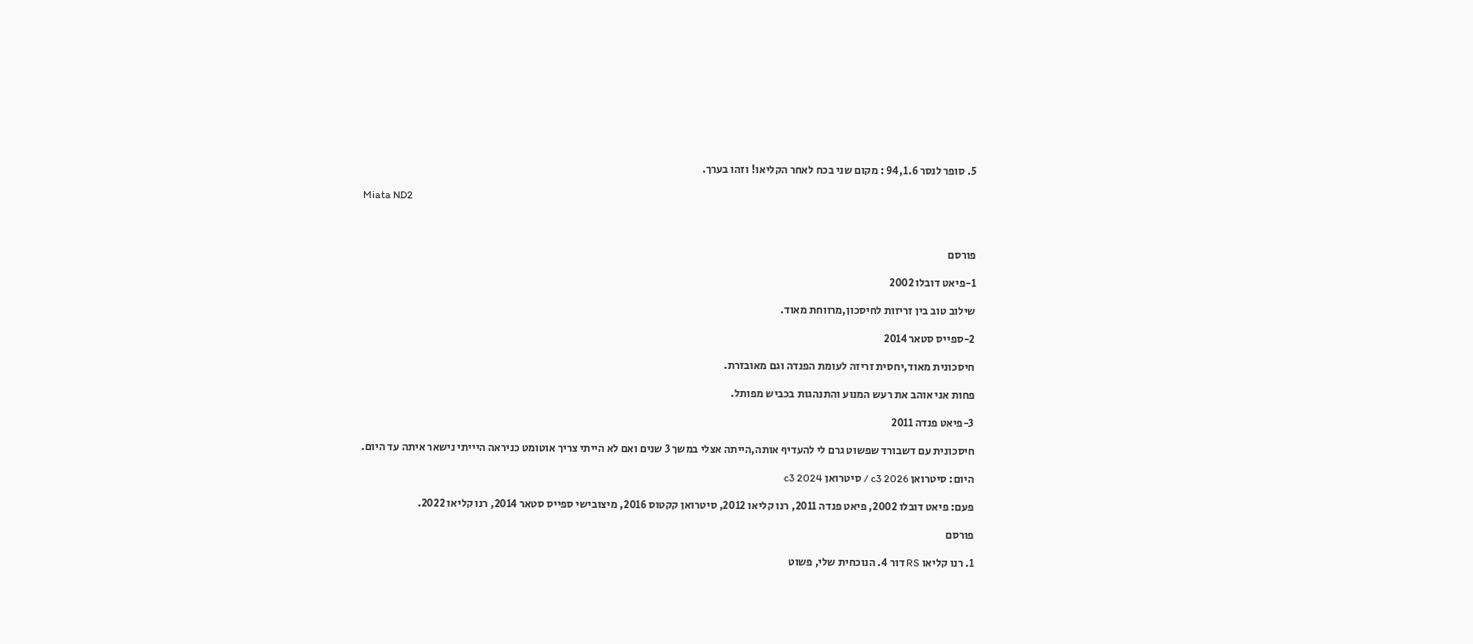5. סופר לנסר 94,1.6 : מקום שני בכח לאחר הקליאו! וזהו בערך.

Miata ND2



פורסם

1-פיאט דובלו 2002

שילוב טוב בין זריזות לחיסכון,מרווחת מאוד.

2-ספייס סטאר 2014

חיסכונית מאוד,יחסית זריזה לעומת הפנדה וגם מאובזרת.

פחות אני אוהב את רעש המנוע והתנהגות בכביש מפותל.

3-פיאט פנדה 2011

חיסכונית עם דשבורד שפשוט גרם לי להעדיף אותה,הייתה אצלי במשך 3 שנים ואם לא הייתי צריך אוטומט כניראה היייתי נישאר איתה עד היום.

היום: סיטרואן c3 2026 / סיטרואן c3 2024

פעם: פיאט דובלו 2002, פיאט פנדה 2011, רנו קליאו 2012, סיטרואן קקטוס 2016, מיצובישי ספייס סטאר 2014, רנו קליאו 2022.

פורסם

1. רנו קליאו RS דור 4. הנוכחית שלי, פשוט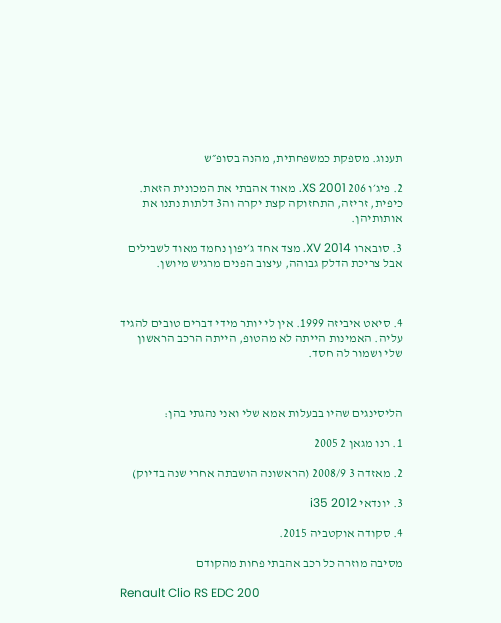תענוג. מספקת כמשפחתית, מהנה בסופ״ש

2. פיג׳ו 206 XS 2001. מאוד אהבתי את המכונית הזאת. כיפית, זריזה, התחזוקה קצת יקרה וה3 דלתות נתנו את אותותיהן.

3. סובארו XV 2014. מצד אחד ג׳יפון נחמד מאוד לשבילים אבל צריכת הדלק גבוהה, עיצוב הפנים מרגיש מיושן.



4. סיאט איביזה 1999. אין לי יותר מידי דברים טובים להגיד עליה. האמינות הייתה לא מהטופ, הייתה הרכב הראשון שלי ושמור לה חסד.



הליסינגים שהיו בבעלות אמא שלי ואני נהגתי בהן:

1. רנו מגאן 2 2005

2. מאזדה 3 2008/9 (הראשונה הושבתה אחרי שנה בדיוק)

3. יונדאי i35 2012

4. סקודה אוקטביה 2015.

מסיבה מוזרה כל רכב אהבתי פחות מהקודם

Renault Clio RS EDC 200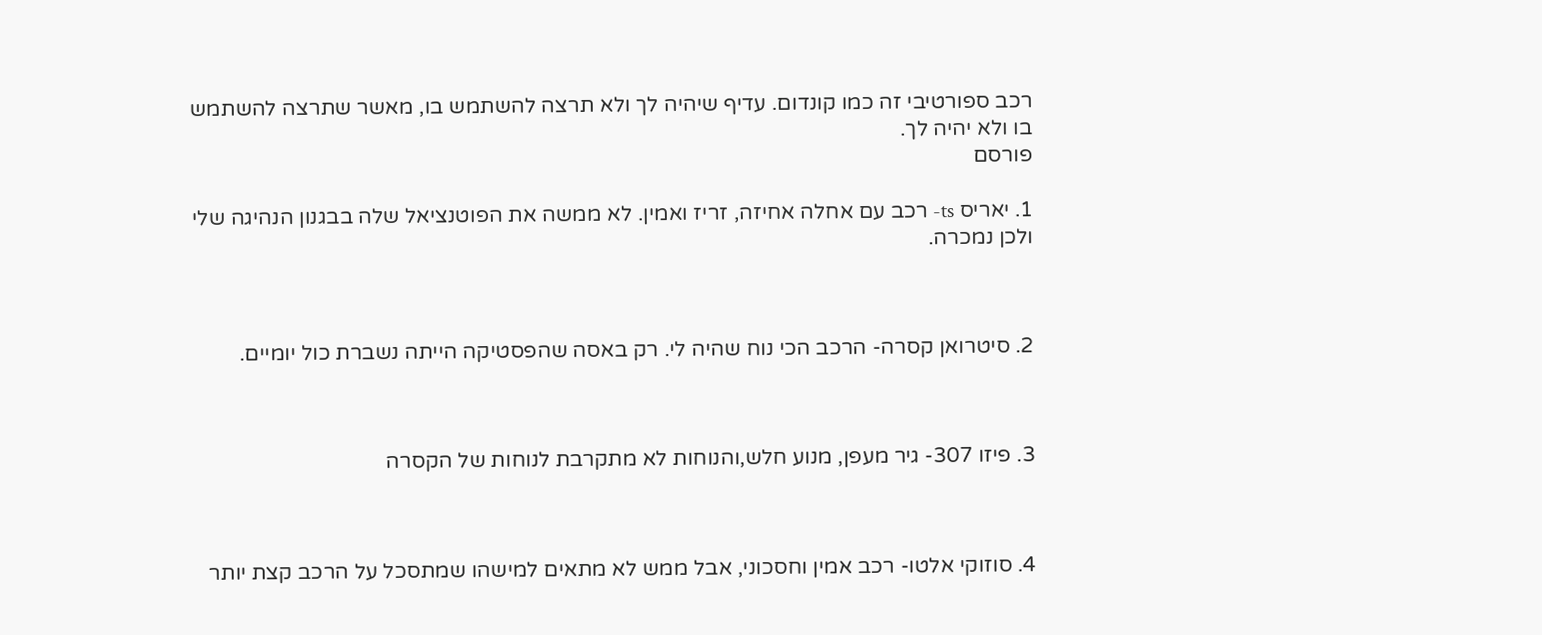רכב ספורטיבי זה כמו קונדום. עדיף שיהיה לך ולא תרצה להשתמש בו, מאשר שתרצה להשתמש בו ולא יהיה לך.
פורסם

1. יאריס ts- רכב עם אחלה אחיזה, זריז ואמין. לא ממשה את הפוטנציאל שלה בבגנון הנהיגה שלי ולכן נמכרה.



2. סיטרואן קסרה- הרכב הכי נוח שהיה לי. רק באסה שהפסטיקה הייתה נשברת כול יומיים.



3. פיזו 307- גיר מעפן, מנוע חלש,והנוחות לא מתקרבת לנוחות של הקסרה



4. סוזוקי אלטו- רכב אמין וחסכוני, אבל ממש לא מתאים למישהו שמתסכל על הרכב קצת יותר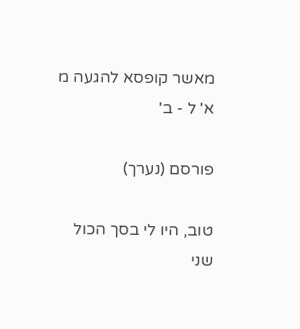מאשר קופסא להגעה מ א' ל - ב'

פורסם (נערך)

טוב, היו לי בסך הכול שני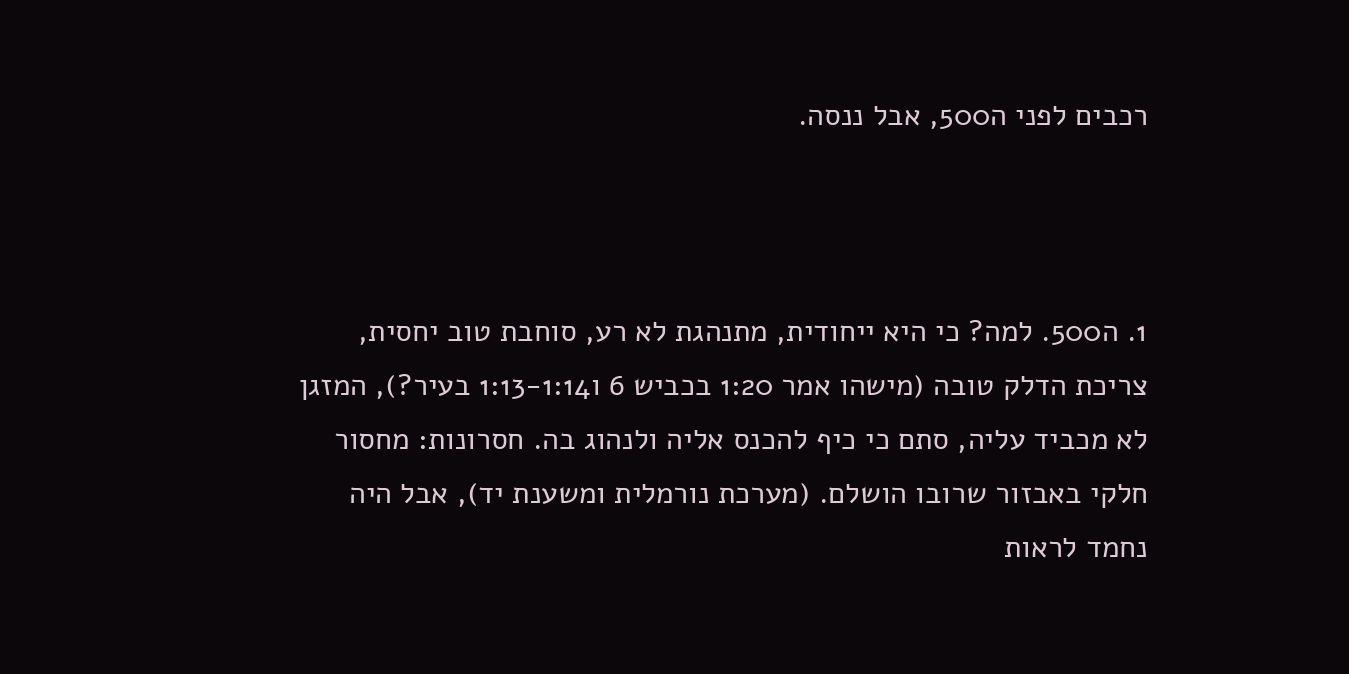רכבים לפני ה500, אבל ננסה.



1. ה500. למה? כי היא ייחודית, מתנהגת לא רע, סוחבת טוב יחסית, צריכת הדלק טובה (מישהו אמר 1:20 בכביש 6 ו1:13-1:14 בעיר?), המזגן לא מכביד עליה, סתם כי כיף להכנס אליה ולנהוג בה. חסרונות: מחסור חלקי באבזור שרובו הושלם. (מערכת נורמלית ומשענת יד), אבל היה נחמד לראות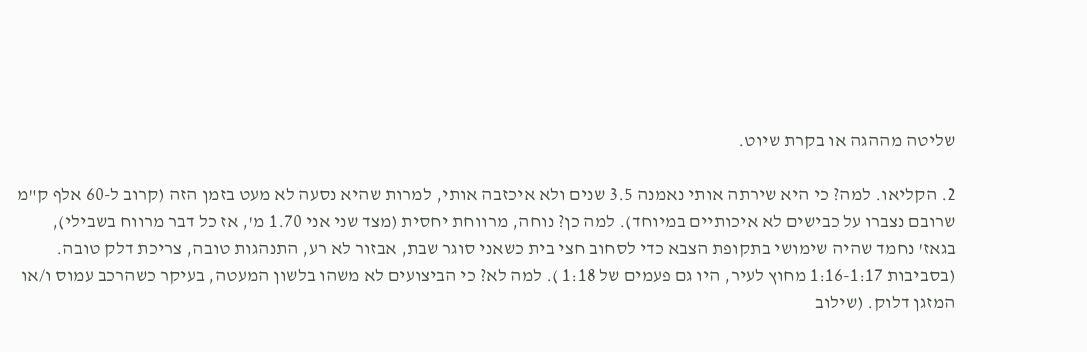שליטה מההגה או בקרת שיוט.

2. הקליאו. למה? כי היא שירתה אותי נאמנה 3.5 שנים ולא איכזבה אותי, למרות שהיא נסעה לא מעט בזמן הזה (קרוב ל-60 אלף ק"מ שרובם נצברו על כבישים לא איכותיים במיוחד). למה כן? נוחה, מרווחת יחסית (מצד שני אני 1.70 מ', אז כל דבר מרווח בשבילי), בגאז' נחמד שהיה שימושי בתקופת הצבא כדי לסחוב חצי בית כשאני סוגר שבת, אבזור לא רע, התנהגות טובה, צריכת דלק טובה. (בסביבות 1:16-1:17 מחוץ לעיר, היו גם פעמים של 1:18 ). למה לא? כי הביצועים לא משהו בלשון המעטה, בעיקר כשהרכב עמוס ו/או המזגן דלוק. (שילוב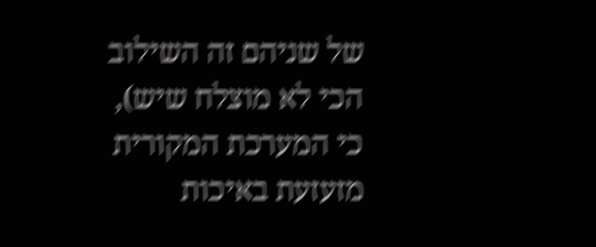של שניהם זה השילוב הכי לא מוצלח שיש), כי המערכת המקורית מזעזעת באיכות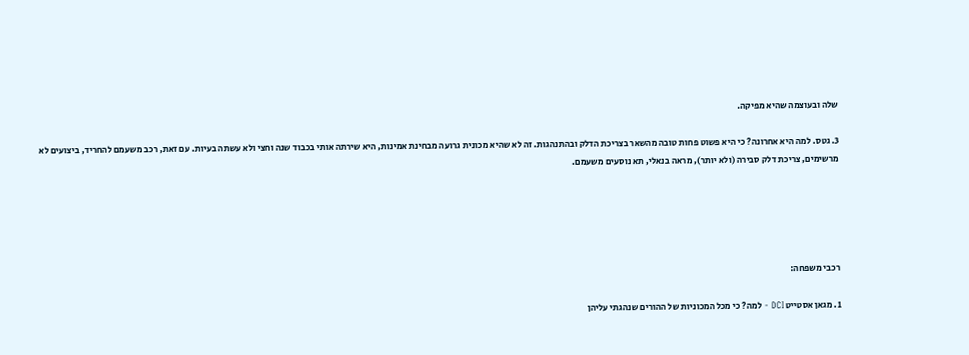שלה ובעוצמה שהיא מפיקה.

3. גטס. למה היא אחרונה? כי היא פשוט פחות טובה מהשאר בצריכת הדלק ובהתנהגות. זה לא שהיא מכונית גרועה מבחינת אמינות, היא שירתה אותי בכבוד שנה וחצי ולא עשתה בעיות. עם זאת, רכב משעמם להחריד, ביצועים לא מרשימים, צריכת דלק סבירה (ולא יותר), מראה בנאלי, תא נוסעים משעמם.





רכבי משפחה:

1. מגאן אסטייט DCI - למה? כי מכל המכוניות של ההורים שנהגתי עליהן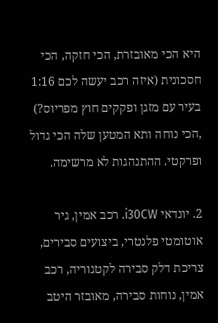היא הכי מאובזרת, הכי חזקה, הכי חסכונית (איזה רכב יעשה לכם 1:16 בעיר עם מזגן ופקקים חוץ מפריוס?) ,הכי נוחה ותא המטען שלה הכי גדול ופרקטי. ההתנהגות לא מרשימה.

2. יונדאי i30CW. רכב אמין, גיר אוטומטי פלנטרי, ביצועים סבירים, צריכת דלק סבירה לקטגוריה, רכב אמין, נוחות סבירה, מאובזר היטב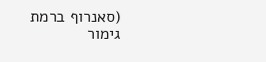(סאנרוף ברמת גימור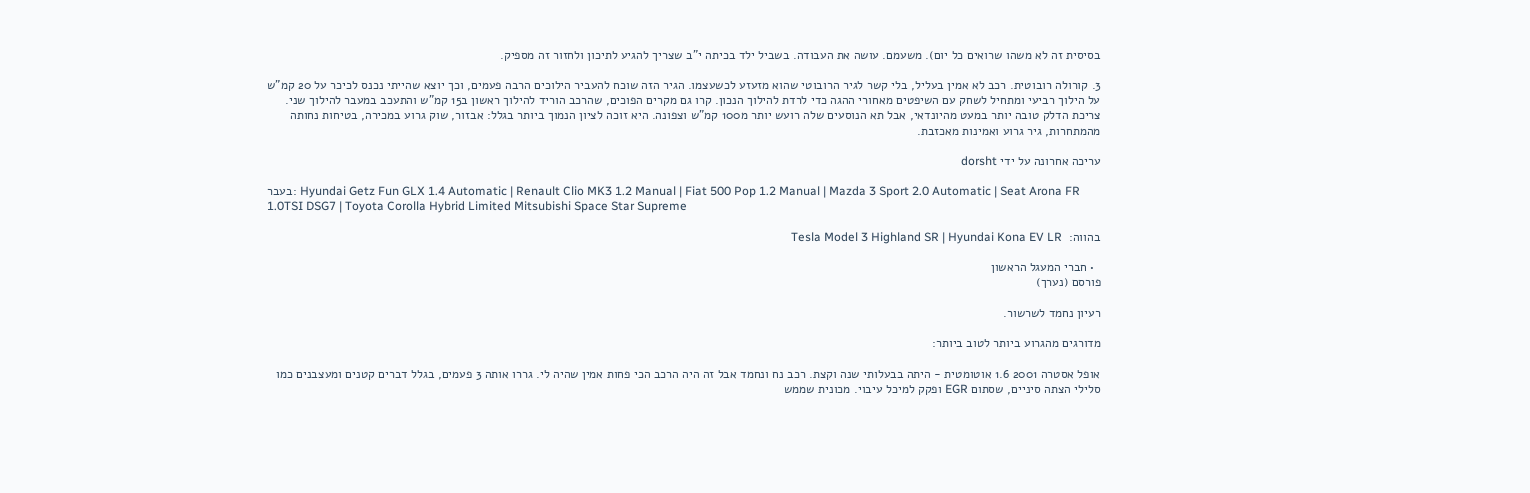בסיסית זה לא משהו שרואים כל יום). משעמם. עושה את העבודה. בשביל ילד בכיתה י"ב שצריך להגיע לתיכון ולחזור זה מספיק.

3. קורולה רובוטית. רכב לא אמין בעליל, בלי קשר לגיר הרובוטי שהוא מזעזע לכשעצמו. הגיר הזה שוכח להעביר הילוכים הרבה פעמים, וכך יוצא שהייתי נכנס לכיכר על 20 קמ"ש על הילוך רביעי ומתחיל לשחק עם השיפטים מאחורי ההגה כדי לרדת להילוך הנכון. קרו גם מקרים הפוכים, שהרכב הוריד להילוך ראשון ב15 קמ"ש והתעכב במעבר להילוך שני. צריכת הדלק טובה יותר במעט מהיונדאי, אבל תא הנוסעים שלה רועש יותר מ100 קמ"ש וצפונה. היא זוכה לציון הנמוך ביותר בגלל: אבזור, שוק גרוע במכירה, בטיחות נחותה מהמתחרות, גיר גרוע ואמינות מאכזבת.

עריכה אחרונה על ידי dorsht

בעבר: Hyundai Getz Fun GLX 1.4 Automatic | Renault Clio MK3 1.2 Manual | Fiat 500 Pop 1.2 Manual | Mazda 3 Sport 2.0 Automatic | Seat Arona FR 1.0TSI DSG7 | Toyota Corolla Hybrid Limited Mitsubishi Space Star Supreme

בהווה:  Tesla Model 3 Highland SR | Hyundai Kona EV LR

  • חברי המעגל הראשון
פורסם (נערך)

רעיון נחמד לשרשור.

מדורגים מהגרוע ביותר לטוב ביותר:

אופל אסטרה 2001 1.6 אוטומטית - היתה בבעלותי שנה וקצת. רכב נח ונחמד אבל זה היה הרכב הכי פחות אמין שהיה לי. גררו אותה 3 פעמים, בגלל דברים קטנים ומעצבנים כמו סלילי הצתה סיניים, שסתום EGR ופקק למיכל עיבוי. מכונית שממש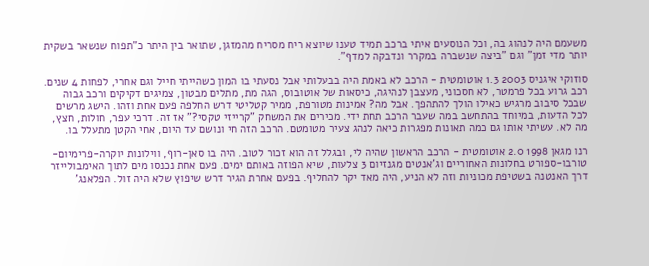משעמם היה לנהוג בה, וכל הנוסעים איתי ברכב תמיד טענו שיוצא ריח מסריח מהמזגן, שתואר בין היתר כ"תפוח שנשאר בשקית יותר מדי זמן" וגם "ביצה שנשברה במקרר ונדבקה למדף".

סוזוקי איגניס 2003 1.3 אוטומטית - הרכב לא באמת היה בבעלותי אבל נסעתי בו המון כשהייתי חייל וגם אחרי, לפחות 4 שנים. רכב גרוע בכל פרמטר, לא חסכוני, מעצבן לנהיגה, כיסאות של אוטובוס, הגה מת, מתלים מבטון, צמיגים דקיקים ורכב גבוה שבכל סיבוב מרגיש כאילו הולך להתהפך. אבל מה? אמינות מטורפת, ממיר קטליטי דרש החלפה פעם אחת וזהו. הישג מרשים לכל הדעות, במיוחד בהתחשב במה שעבר הרכב תחת ידי. מכירים את המשחק "קרייזי טקסי?" אז זה. דרכי עפר, חולות, חצץ, מה לא. עשיתי אותו גם כמה תאונות מפגרות כיאה לנהג צעיר מטומטם. הרכב הזה חי ונושם עד היום, אחי הקטן מתעלל בו.

רנו מגאן 1998 2.0 אוטומטית - הרכב הראשון שהיה לי, ובגלל זה הוא זכור לטוב. היה בו סאן-רוף, ווילונות יוקרה-פרימיום-טורבו-ספורט בחלונות האחוריים וג'אנטים מגנזיום 3 צלעות, שיא הפוזה באותם ימים. פעם אחת נכנסו מים לתוך האימבולייזר דרך האנטנה בשטיפת מכוניות וזה לא הניע, היה מאד יקר להחליף. בפעם אחרת הגיר דרש שיפוץ שלא היה זול. הפלאנג'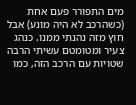מים התפורר פעם אחת (כשהרכב לא היה מונע) אבל חוץ מזה נהנתי ממנו. כנהג צעיר ומטומטם עשיתי הרבה שטויות עם הרכב הזה, כמו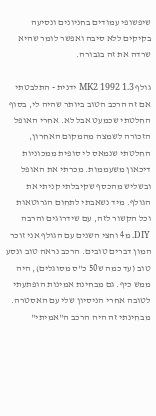שיפשופי עמודים בחניונים ונסיעה בקיקים ללא סיבה ואפשר לומר שהיא שרדה את זה בגבורה.

גולף MK2 1992 1.3 ידנית - התלבטתי אם זה הרכב הטוב ביותר שהיה לי, בסוף החלטתי שכמעט אבל לא. אחרי האופל הזכורה לשמצה מהמקום האחרון, החלטתי שנמאס לי סופית ממכוניות דיכאון משעממות. מכרתי את האופל ובשליש מהכסף שקיבלתי קניתי את הגולף. מיד נשאבתי לתחום הגרוטאות וכל הקשור לזה, עם שידרוגים והרבה DIY. מ4 וחצי השנים עם הגולף אני זוכר המון דברים טובים. הרכב נראה טוב ונסע טוב (עד כמה ש50 כ"ס מסוגלים), היה ממש כיף. גם מבחינת אמינות הופתעתי לטובה אחרי הניסיון שלי עם האסטרה. מבחינתי זה היה הרכב ה"אמיתי"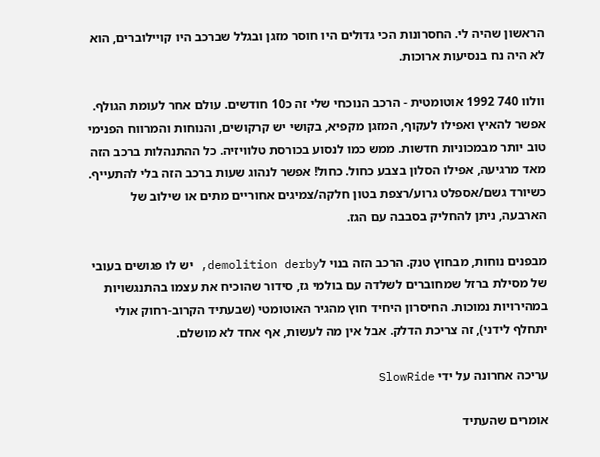הראשון שהיה לי. החסרונות הכי גדולים היו חוסר מזגן ובגלל שברכב היו קויילוברים, הוא לא היה נח בנסיעות ארוכות.

וולוו 740 1992 אוטומטית - הרכב הנוכחי שלי זה כ10 חודשים. עולם אחר לעומת הגולף. אפשר להאיץ ואפילו לעקוף, המזגן מקפיא, בקושי יש קרקושים, והנוחות והמרווח הפנימי טוב יותר מבמכוניות חדשות. ממש כמו לנסוע בכורסת טלוויזיה. כל ההתנהלות ברכב הזה מאד מרגיעה, אפילו הסלון בצבע כחול. כחול! אפשר לנהוג שעות ברכב הזה בלי להתעייף. כשיורד גשם/אספלט גרוע/רצפת בטון חלקה/צמיגים אחוריים מתים או שילוב של הארבעה, ניתן להחליק בסבבה עם הגז.

מבפנים נוחות, מבחוץ טנק. הרכב הזה בנוי לdemolition derby, יש לו פגושים בעובי של מסילת ברזל שמחוברים לשלדה עם בולמי גז, סידור שהוכיח את עצמו בהתנגשויות במהירויות נמוכות. החיסרון היחיד חוץ מהגיר האוטומטי (שבעתיד הקרוב-רחוק אולי יתחלף לידני), זה צריכת הדלק. אבל אין מה לעשות, אף אחד לא מושלם.

עריכה אחרונה על ידי SlowRide

אומרים שהעתיד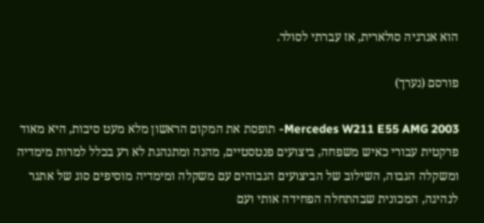הוא אנרגיה סולארית, אז עברתי לסולר.

פורסם (נערך)

2003 Mercedes W211 E55 AMG- תופסת את המקום הראשון מלא מעט סיבות, היא מאוד פרקטית עבורי כאיש משפחה, ביצועים פנטסטיים, מהנה ומתנהגת לא רע בכלל למרות מימדיה ומשקלה הגבוה, השילוב של הביצועים הגבוהים עם משקלה ומימדיה מוסיפים סוג של אתגר לנהיגה, המכונית שבהתחלה הפחידה אותי ועם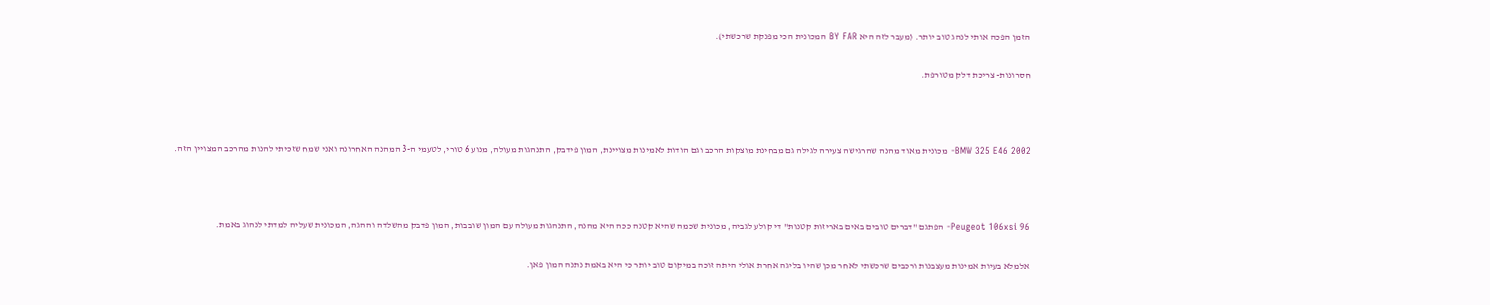הזמן הפכה אותי לנהג טוב יותר. (מעבר לזה היא BY FAR המכונית הכי מפנקת שרכשתי).

חסרונות- צריכת דלק מטורפת.



2002 BMW 325 E46- מכונית מאוד מהנה שהרגישה צעירה לגילה גם מבחינת מוצקות הרכב וגם הודות לאמינות מצויינת, המון פידבק, התנהגות מעולה, מנוע 6 טורי, לטעמי ה-3 המהנה האחרונה ואני שמח שזכיתי להנות מהרכב המצויין הזה.



96 Peugeot 106xsi- הפתגם "דברים טובים באים באריזות קטנות" די קולע לגביה, מכונית שכמה שהיא קטנה ככה היא מהנה, התנהגות מעולה עם המון שובבות, המון פדבק מהשלדה וההגה, המכונית שעליה למדתי לנהוג באמת.

אלמלא בעיות אמינות מעצבנות ורכבים שרכשתי לאחר מכן שהיו בליגה אחרת אולי היתה זוכה במיקום טוב יותר כי היא באמת נתנה המון פאן.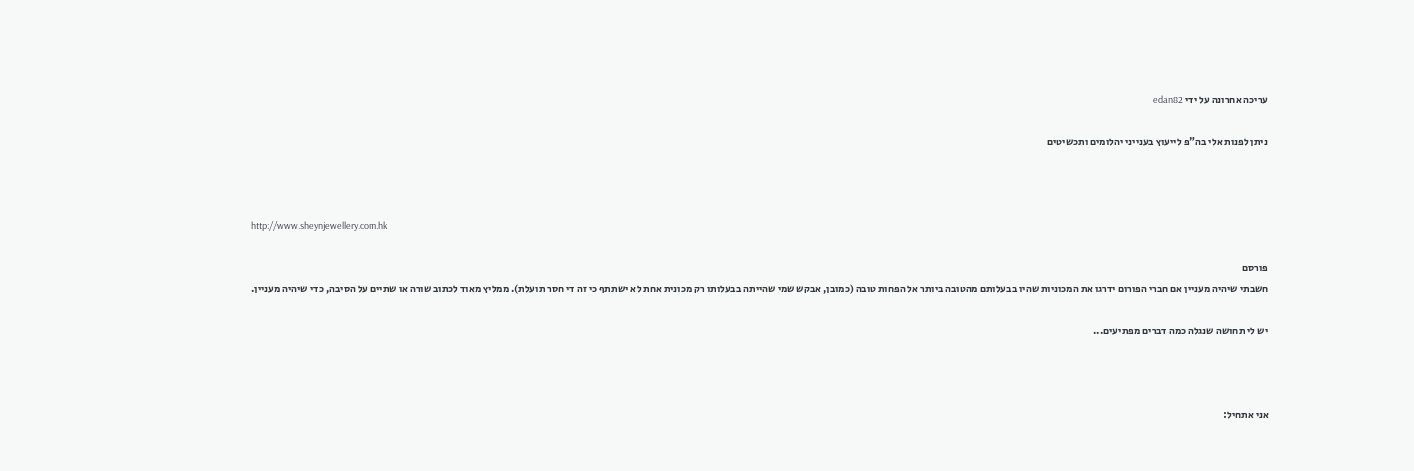עריכה אחרונה על ידי edan82

ניתן לפנות אלי בה"פ לייעוץ בענייני יהלומים ותכשיטים



http://www.sheynjewellery.com.hk

פורסם
חשבתי שיהיה מעניין אם חברי הפורום ידרגו את המכוניות שהיו בבעלותם מהטובה ביותר אל הפחות טובה (כמובן, אבקש שמי שהייתה בבעלותו רק מכונית אחת לא ישתתף כי זה די חסר תועלת). ממליץ מאוד לכתוב שורה או שתיים על הסיבה, כדי שיהיה מעניין.

יש לי תחושה שנגלה כמה דברים מפתיעים...



אני אתחיל: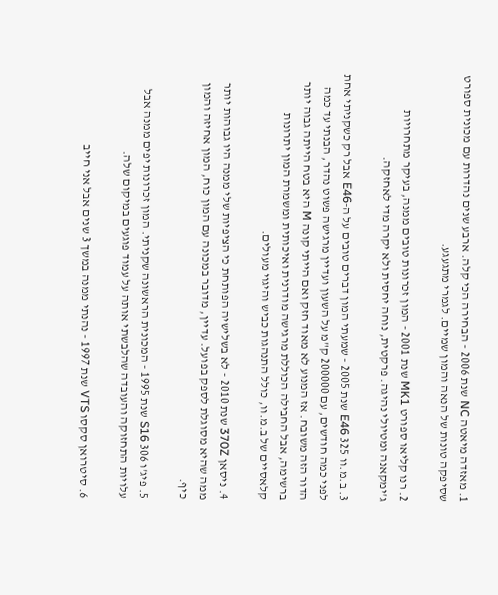1. מאזדה מיאטה NC שנת 2006 - הבחירה הכי קלה. ארבע שנים נהדרות עם מכונית ספורט שסיפקה טונות של הנאה והמון שמיים. לגמרי מתגעגע.

2. רנו קליאו ספורט MK1 שנת 2001 - המון זכרונות טובים ממנה, בעיקר מתחרויות ג'ימקאנה ומטיולי נהיגה. פרקטית, נוחה יחסית ולא יקרה מדי לאחזקה.

3. ב.מ.וו 325 E46 שנת 2005 - שמעתי המון דברים טובים על ה-E46 אבל רק כשקניתי אחת לפני כמה חודשים, עם 200000 ק"מ על השעון ועדיין מרגישה פשוט נהדר, הבנתי עד כמה הדור הזה משובח. אז המנוע לא מאוד חזק ואם הייתי קונה M היא בטח הייתה גבוה יותר ברשימה, אבל החבילה הכוללת מרגישה מודרנית ואיכותית ומשמרת המון יתרונות קלאסיים של ב.מ.וו, כולל התנהגות כביש והיגוי מעולים.

4. ניסאן 370Z שנת 2010 - לא בשלישיה הפותחת כי הציפיות שלי ממנה היו גבוהות יותר ממה שהיא מסוגלת לספק בפועל. עדיין, מדובר במכונה עם המון כוח, המון אחיזה והמון כיף.

5. פיג'ו 306 S16 שנת 1995 - המכונית הראשונה שקניתי. המון זכרונות יפים ממנה אבל עלויות התחזוקה והעובדה שהלבשתי אותה על עמוד פוגעים במיקום שלה.

6. סיטרואן סקסו VTS שנת 1997 - נהנתי ממנה במשך 3 שנים אבל אני חייב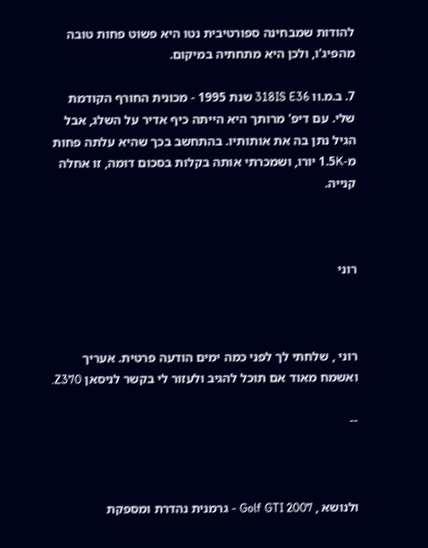להודות שמבחינה ספורטיבית נטו היא פשוט פחות טובה מהפיג'ו, ולכן היא מתחתיה במיקום.

7. ב.מ.וו 318IS E36 שנת 1995 - מכונית החורף הקודמת שלי. עם דיפ' מרותך היא הייתה כיף אדיר על השלג, אבל הגיל נתן בה את אותותיו. בהתחשב בכך שהיא עלתה פחות מ-1.5K יורו, ושמכרתי אותה בקלות בסכום דומה, זו אחלה קנייה.



רוני



רוני , שלחתי לך לפני כמה ימים הודעה פרטית. אעריך ואשמח מאוד אם תוכל להגיב ולעזור לי בקשר לניסאן Z370.

--



ולנושא , Golf GTI 2007 - גרמנית נהדרת ומספקת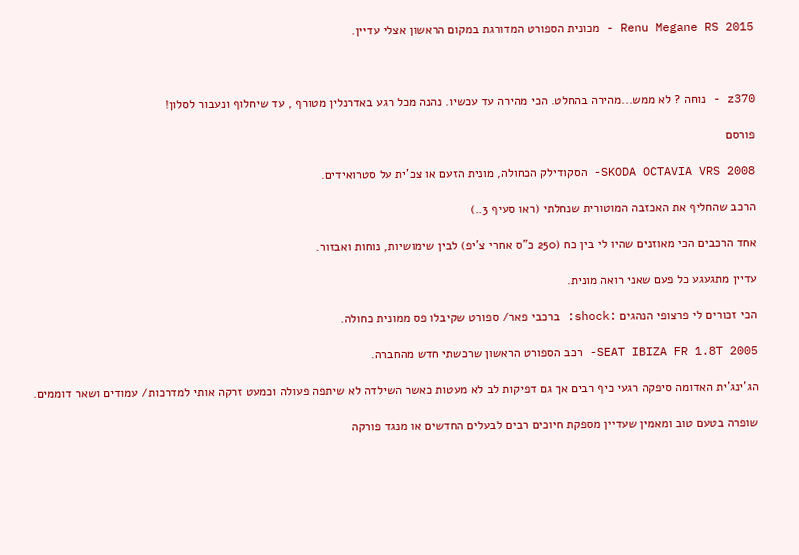2015 Renu Megane RS - מכונית הספורט המדורגת במקום הראשון אצלי עדיין.



z370 - נוחה ? לא ממש...מהירה בהחלט. הכי מהירה עד עכשיו. נהנה מכל רגע באדרנלין מטורף , עד שיחלוף ונעבור לסלון!

פורסם

SKODA OCTAVIA VRS 2008- הסקודילק הכחולה, מונית הזעם או צכ'ית על סטרואידים.

הרכב שהחליף את האכזבה המוטורית שנחלתי (ראו סעיף 3..)

אחד הרכבים הכי מאוזנים שהיו לי בין כח (250 כ"ס אחרי צ'יפ) לבין שימושיות, נוחות ואבזור.

עדיין מתגעגע כל פעם שאני רואה מונית.

הכי זכורים לי פרצופי הנהגים :shock: ברכבי פאר/ ספורט שקיבלו פס ממונית כחולה.

SEAT IBIZA FR 1.8T 2005- רכב הספורט הראשון שרכשתי חדש מהחברה.

הג'ינג'ית האדומה סיפקה רגעי כיף רבים אך גם דפיקות לב לא מעטות כאשר השילדה לא שיתפה פעולה וכמעט זרקה אותי למדרכות/ עמודים ושאר דוממים.

שופרה בטעם טוב ומאמין שעדיין מספקת חיוכים רבים לבעלים החדשים או מנגד פורקה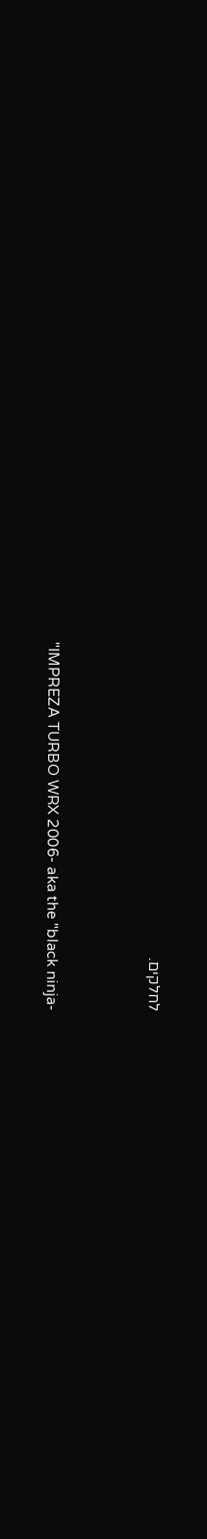לחלקים.



"IMPREZA TURBO WRX 2006- aka the "black ninja-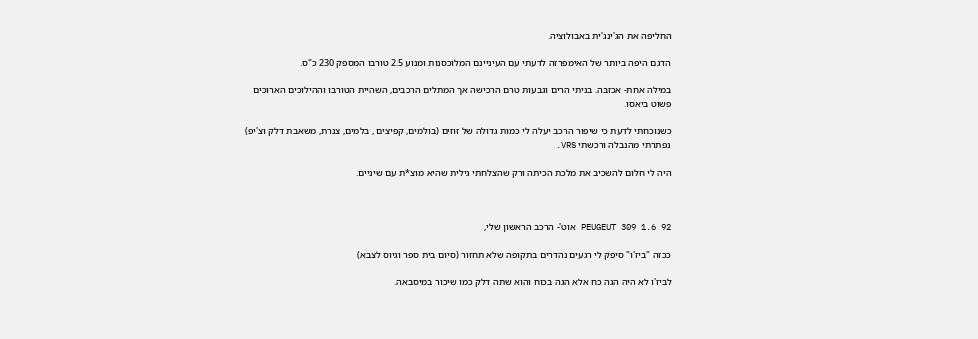החליפה את הג'ינג'ית באבולוציה.

הדגם היפה ביותר של האימפרזה לדעתי עם העיניינם המלוכסנות ומנוע 2.5 טורבו המספק 230 כ"ס.

במילה אחת- אכזבה. בניתי הרים וגבעות טרם הרכישה אך המתלים הרכבים, השהיית הטורבו וההילוכים הארוכים פשוט ביאסו.

כשנוכחתי לדעת כי שיפור הרכב יעלה לי כמות גדולה של זוזים (בולמים, קפיצים , בלמים, צנרת, משאבת דלק וצ'יפ) נפתרתי מהנבלה ורכשתי VRS.

היה לי חלום להשכיב את מלכת הכיתה ורק שהצלחתי גילית שהיא מוצ*ת עם שיניים.



92 PEUGEUT 309 1.6 אוט'- הרכב הראשון שלי,

ככזה "ביז'ו" סיפק לי רגעים נהדרים בתקופה שלא תחזור (סיום בית ספר וגיוס לצבא)

לביז'ו לא היה הגה כח אלא הגה בכוח והוא שתה דלק כמו שיכור במיסבאה.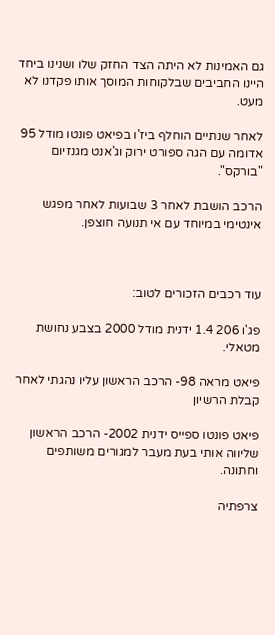גם האמינות לא היתה הצד החזק שלו ושנינו ביחד היינו החביבים שבלקוחות המוסך אותו פקדנו לא מעט.

לאחר שנתיים הוחלף ביז'ו בפיאט פונטו מודל 95 אדומה עם הגה ספורט ירוק וג'אנט מגנזיום "בורקס".

הרכב הושבת לאחר 3 שבועות לאחר מפגש אינטימי במיוחד עם אי תנועה חוצפן.



עוד רכבים הזכורים לטוב:

פג'ו 206 1.4 ידנית מודל 2000 בצבע נחושת מטאלי.

פיאט מראה 98- הרכב הראשון עליו נהגתי לאחר קבלת הרשיון

פיאט פונטו ספייס ידנית 2002- הרכב הראשון שליווה אותי בעת מעבר למגורים משותפים וחתונה.

צרפתיה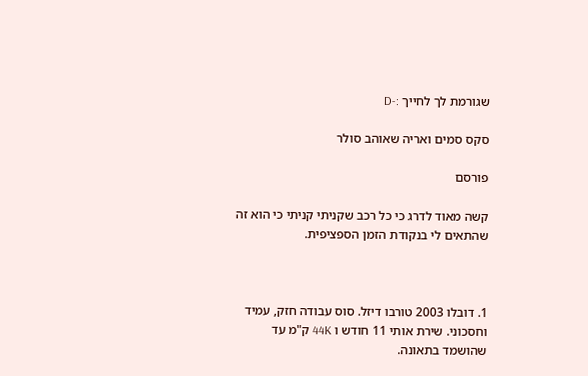שגורמת לך לחייך :-D

סקס סמים ואריה שאוהב סולר

פורסם

קשה מאוד לדרג כי כל רכב שקניתי קניתי כי הוא זה שהתאים לי בנקודת הזמן הספציפית.



1. דובלו 2003 טורבו דיזל. סוס עבודה חזק, עמיד וחסכוני. שירת אותי 11 חודש ו 44K ק"מ עד שהושמד בתאונה.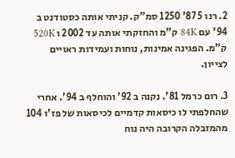2. רנו 5 87' 1250 סמ"ק. קניתי אותה כסטודנט ב 94' עם 84K ק"מ והחזקתי אותה עד 2002 ו 520K ק"מ. הפגינה אמינות, נוחות ועמידות ראויים לצייון.

3. רום כרמל 81'. נקנה ב 92' והוחלף ב 94'. אחרי שהחלפתי לו כיסאות קדמיים לכיסאות של פז'ו 104 מהמזבלה הקרובה היה נוח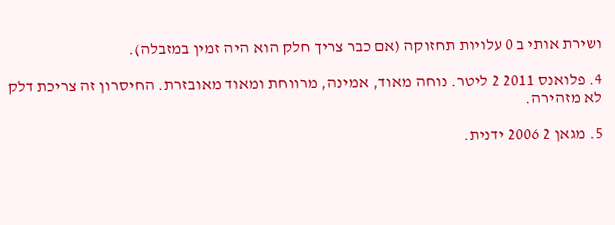ושירת אותי ב 0 עלויות תחזוקה (אם כבר צריך חלק הוא היה זמין במזבלה).

4. פלואנס 2011 2 ליטר. נוחה מאוד, אמינה, מרווחת ומאוד מאובזרת. החיסרון זה צריכת דלק לא מזהירה.

5. מגאן 2 2006 ידנית.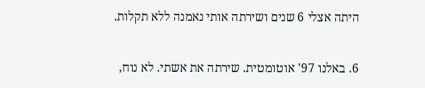היתה אצלי 6 שנים ושירתה אותי נאמנה ללא תקלות.

6. באלנו 97' אוטומטית. שירתה את אשתי. לא נוח,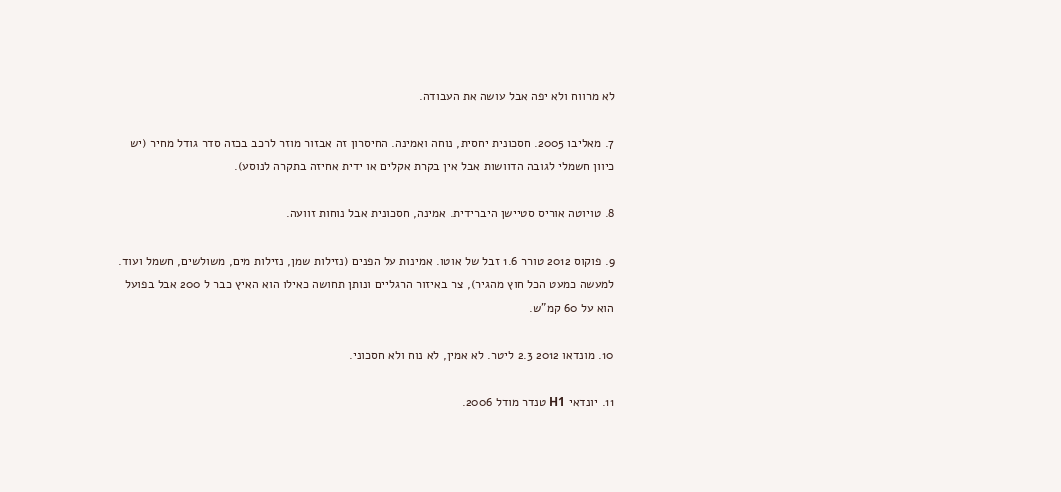לא מרווח ולא יפה אבל עושה את העבודה.

7. מאליבו 2005. חסכונית יחסית, נוחה ואמינה. החיסרון זה אבזור מוזר לרכב בכזה סדר גודל מחיר (יש כיוון חשמלי לגובה הדוושות אבל אין בקרת אקלים או ידית אחיזה בתקרה לנוסע).

8. טויוטה אוריס סטיישן היברידית. אמינה, חסכונית אבל נוחות זוועה.

9. פוקוס 2012 טורר 1.6 זבל של אוטו. אמינות על הפנים (נזילות שמן, נזילות מים, משולשים, חשמל ועוד. למעשה כמעט הכל חוץ מהגיר), צר באיזור הרגליים ונותן תחושה כאילו הוא האיץ כבר ל 200 אבל בפועל הוא על 60 קמ"ש.

10. מונדאו 2012 2.3 ליטר. לא אמין, לא נוח ולא חסכוני.

11. יונדאי H1 טנדר מודל 2006.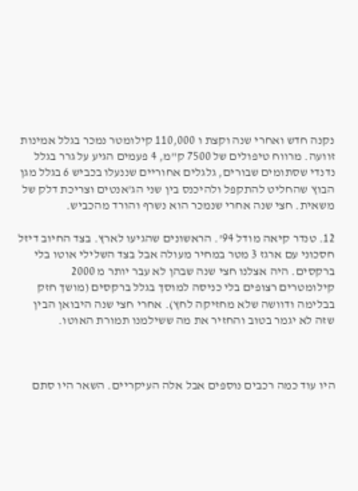נקנה חדש ואחרי שנה וקצת ו 110,000 קילומטר נמכר בגלל אמינות זוועה. מרווח טיפולים של 7500 ק"מ, 4 פעמים הגיע על גרר בגלל נדנדי שסתומים שבורים, גלגלים אחוריים שננעלו בכביש 6 בגלל מגן הבוץ שהחליט להתקפל ולהיכנס בין שני הג'אנטים וצריכת דלק של משאית. חצי שנה אחרי שנמכר הוא נשרף והורד מהכביש.

12. טנדר קיאה מודל 94'. הראשונים שהגיעו לארץ. בצד החיוב דיזל חסכוני עם ארגז 3 מטר במחיר מעולה אבל בצד השלילי אוטו בלי ברקסים. היה אצלנו חצי שנה שבהן לא עבר יותר מ 2000 קילומטרים רצופים בלי כניסה למוסך בגלל ברקסים (מושך חזק בבלימה ודוושה שלא מחזיקה לחץ). אחרי חצי שנה היבואן הבין שזה לא יגמר בטוב והחזיר את מה ששילמנו תמורת האוטו.



היו עוד כמה רכבים נוספים אבל אלה העיקריים. השאר היו סתם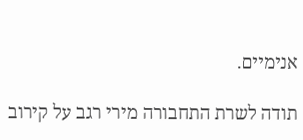אנימיים.

תודה לשרת התחבורה מירי רגב על קירוב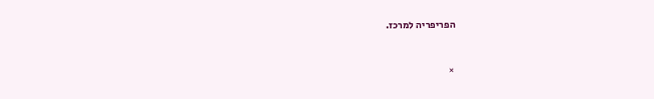הפריפריה למרכז.


×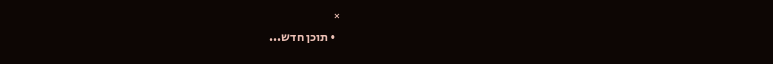×
  • תוכן חדש...